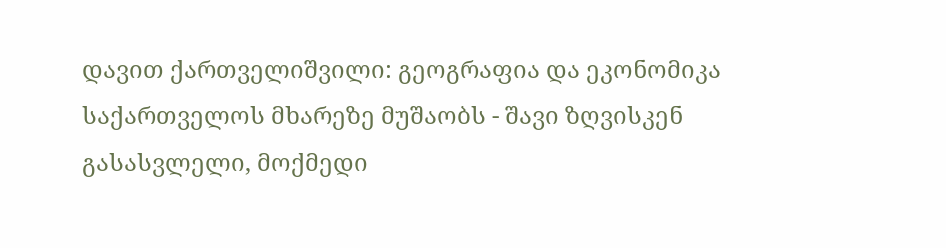დავით ქართველიშვილი: გეოგრაფია და ეკონომიკა საქართველოს მხარეზე მუშაობს - შავი ზღვისკენ გასასვლელი, მოქმედი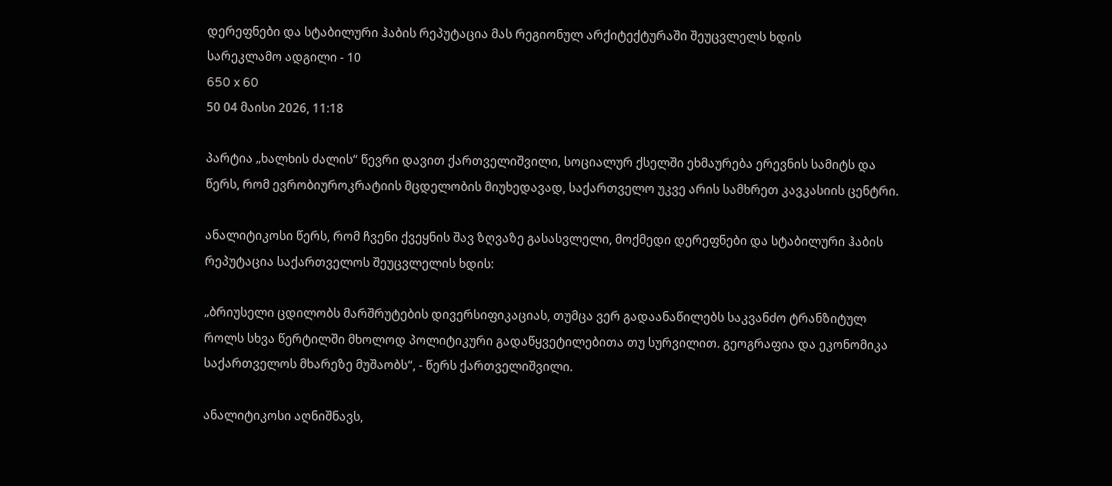დერეფნები და სტაბილური ჰაბის რეპუტაცია მას რეგიონულ არქიტექტურაში შეუცვლელს ხდის
სარეკლამო ადგილი - 10
650 x 60
50 04 მაისი 2026, 11:18

პარტია „ხალხის ძალის“ წევრი დავით ქართველიშვილი, სოციალურ ქსელში ეხმაურება ერევნის სამიტს და წერს, რომ ევრობიუროკრატიის მცდელობის მიუხედავად, საქართველო უკვე არის სამხრეთ კავკასიის ცენტრი.

ანალიტიკოსი წერს, რომ ჩვენი ქვეყნის შავ ზღვაზე გასასვლელი, მოქმედი დერეფნები და სტაბილური ჰაბის რეპუტაცია საქართველოს შეუცვლელის ხდის:

„ბრიუსელი ცდილობს მარშრუტების დივერსიფიკაციას, თუმცა ვერ გადაანაწილებს საკვანძო ტრანზიტულ როლს სხვა წერტილში მხოლოდ პოლიტიკური გადაწყვეტილებითა თუ სურვილით. გეოგრაფია და ეკონომიკა საქართველოს მხარეზე მუშაობს“, - წერს ქართველიშვილი.

ანალიტიკოსი აღნიშნავს,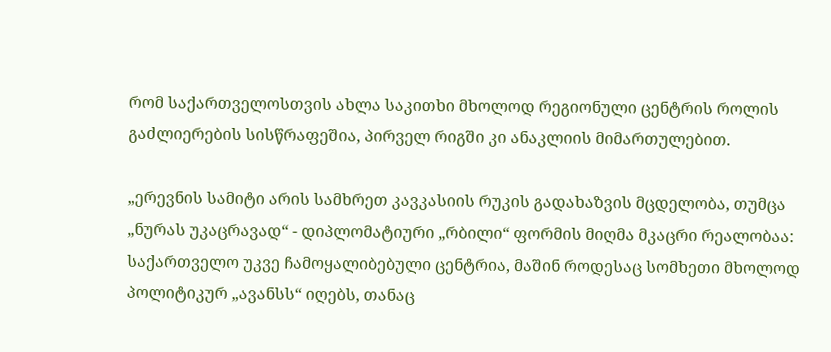რომ საქართველოსთვის ახლა საკითხი მხოლოდ რეგიონული ცენტრის როლის გაძლიერების სისწრაფეშია, პირველ რიგში კი ანაკლიის მიმართულებით.

„ერევნის სამიტი არის სამხრეთ კავკასიის რუკის გადახაზვის მცდელობა, თუმცა „ნურას უკაცრავად“ - დიპლომატიური „რბილი“ ფორმის მიღმა მკაცრი რეალობაა: საქართველო უკვე ჩამოყალიბებული ცენტრია, მაშინ როდესაც სომხეთი მხოლოდ პოლიტიკურ „ავანსს“ იღებს, თანაც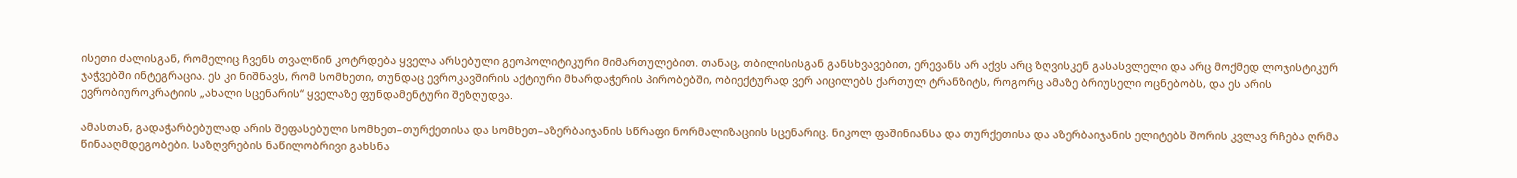ისეთი ძალისგან, რომელიც ჩვენს თვალწინ კოტრდება ყველა არსებული გეოპოლიტიკური მიმართულებით. თანაც, თბილისისგან განსხვავებით, ერევანს არ აქვს არც ზღვისკენ გასასვლელი და არც მოქმედ ლოჯისტიკურ ჯაჭვებში ინტეგრაცია. ეს კი ნიშნავს, რომ სომხეთი, თუნდაც ევროკავშირის აქტიური მხარდაჭერის პირობებში, ობიექტურად ვერ აიცილებს ქართულ ტრანზიტს, როგორც ამაზე ბრიუსელი ოცნებობს, და ეს არის ევრობიუროკრატიის „ახალი სცენარის“ ყველაზე ფუნდამენტური შეზღუდვა.

ამასთან, გადაჭარბებულად არის შეფასებული სომხეთ–თურქეთისა და სომხეთ–აზერბაიჯანის სწრაფი ნორმალიზაციის სცენარიც. ნიკოლ ფაშინიანსა და თურქეთისა და აზერბაიჯანის ელიტებს შორის კვლავ რჩება ღრმა წინააღმდეგობები. საზღვრების ნაწილობრივი გახსნა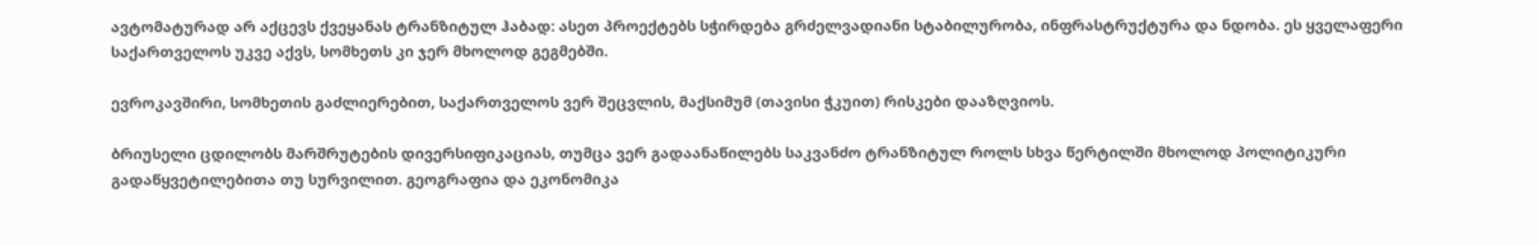ავტომატურად არ აქცევს ქვეყანას ტრანზიტულ ჰაბად: ასეთ პროექტებს სჭირდება გრძელვადიანი სტაბილურობა, ინფრასტრუქტურა და ნდობა. ეს ყველაფერი საქართველოს უკვე აქვს, სომხეთს კი ჯერ მხოლოდ გეგმებში.

ევროკავშირი, სომხეთის გაძლიერებით, საქართველოს ვერ შეცვლის, მაქსიმუმ (თავისი ჭკუით) რისკები დააზღვიოს.

ბრიუსელი ცდილობს მარშრუტების დივერსიფიკაციას, თუმცა ვერ გადაანაწილებს საკვანძო ტრანზიტულ როლს სხვა წერტილში მხოლოდ პოლიტიკური გადაწყვეტილებითა თუ სურვილით. გეოგრაფია და ეკონომიკა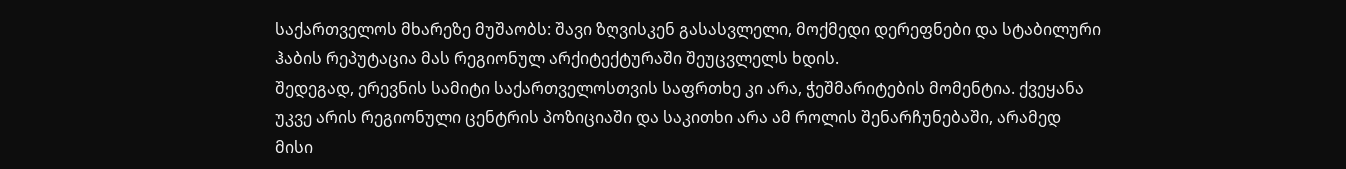საქართველოს მხარეზე მუშაობს: შავი ზღვისკენ გასასვლელი, მოქმედი დერეფნები და სტაბილური ჰაბის რეპუტაცია მას რეგიონულ არქიტექტურაში შეუცვლელს ხდის.
შედეგად, ერევნის სამიტი საქართველოსთვის საფრთხე კი არა, ჭეშმარიტების მომენტია. ქვეყანა უკვე არის რეგიონული ცენტრის პოზიციაში და საკითხი არა ამ როლის შენარჩუნებაში, არამედ მისი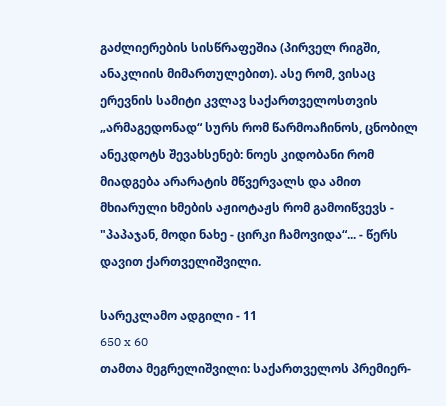გაძლიერების სისწრაფეშია (პირველ რიგში, ანაკლიის მიმართულებით). ასე რომ, ვისაც ერევნის სამიტი კვლავ საქართველოსთვის „არმაგედონად“ სურს რომ წარმოაჩინოს, ცნობილ ანეკდოტს შევახსენებ: ნოეს კიდობანი რომ მიადგება არარატის მწვერვალს და ამით მხიარული ხმების აჟიოტაჟს რომ გამოიწვევს - "პაპაჯან, მოდი ნახე - ცირკი ჩამოვიდა“... - წერს დავით ქართველიშვილი.

სარეკლამო ადგილი - 11
650 x 60
თამთა მეგრელიშვილი: საქართველოს პრემიერ-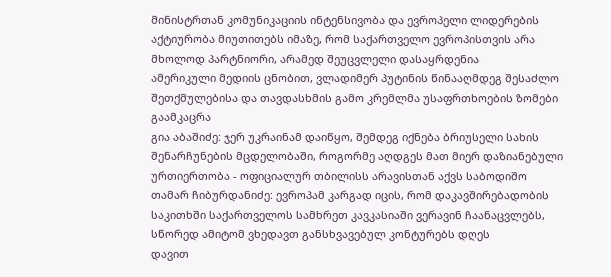მინისტრთან კომუნიკაციის ინტენსივობა და ევროპელი ლიდერების აქტიურობა მიუთითებს იმაზე, რომ საქართველო ევროპისთვის არა მხოლოდ პარტნიორი, არამედ შეუცვლელი დასაყრდენია
ამერიკული მედიის ცნობით, ვლადიმერ პუტინის წინააღმდეგ შესაძლო შეთქმულებისა და თავდასხმის გამო კრემლმა უსაფრთხოების ზომები გაამკაცრა
გია აბაშიძე: ჯერ უკრაინამ დაიწყო, შემდეგ იქნება ბრიუსელი სახის შენარჩუნების მცდელობაში, როგორმე აღდგეს მათ მიერ დაზიანებული ურთიერთობა - ოფიციალურ თბილისს არავისთან აქვს საბოდიშო
თამარ ჩიბურდანიძე: ევროპამ კარგად იცის, რომ დაკავშირებადობის საკითხში საქართველოს სამხრეთ კავკასიაში ვერავინ ჩაანაცვლებს, სწორედ ამიტომ ვხედავთ განსხვავებულ კონტურებს დღეს
დავით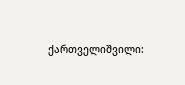ქართველიშვილი: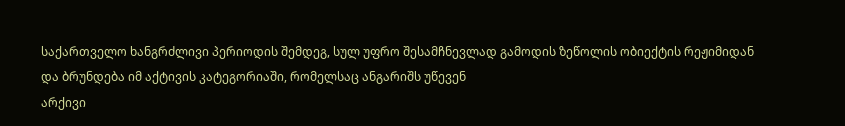საქართველო ხანგრძლივი პერიოდის შემდეგ, სულ უფრო შესამჩნევლად გამოდის ზეწოლის ობიექტის რეჟიმიდან და ბრუნდება იმ აქტივის კატეგორიაში, რომელსაც ანგარიშს უწევენ
არქივი